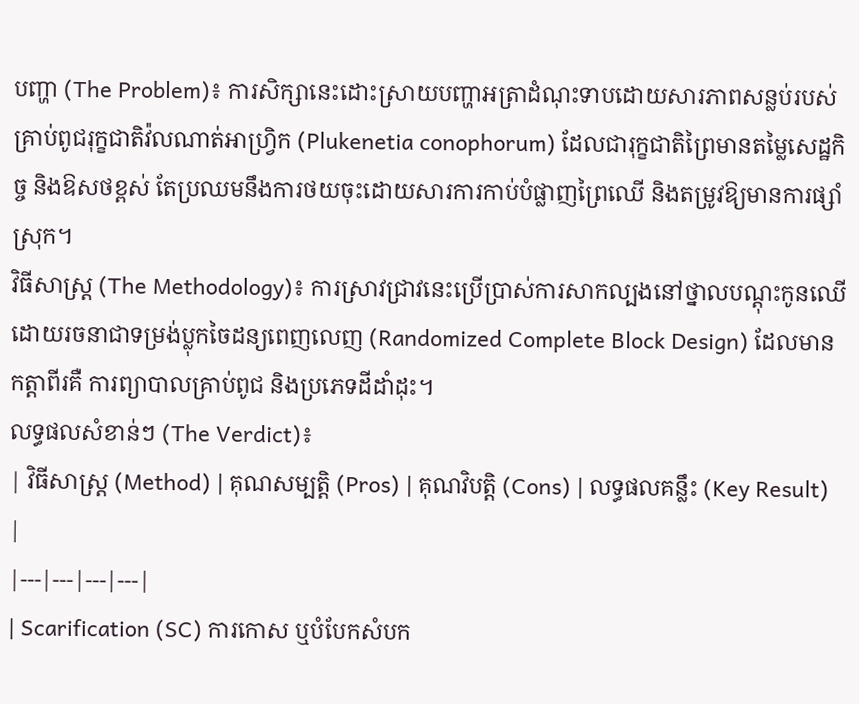បញ្ហា (The Problem)៖ ការសិក្សានេះដោះស្រាយបញ្ហាអត្រាដំណុះទាបដោយសារភាពសន្លប់របស់គ្រាប់ពូជរុក្ខជាតិវ៉លណាត់អាហ្វ្រិក (Plukenetia conophorum) ដែលជារុក្ខជាតិព្រៃមានតម្លៃសេដ្ឋកិច្ច និងឱសថខ្ពស់ តែប្រឈមនឹងការថយចុះដោយសារការកាប់បំផ្លាញព្រៃឈើ និងតម្រូវឱ្យមានការផ្សាំស្រុក។
វិធីសាស្ត្រ (The Methodology)៖ ការស្រាវជ្រាវនេះប្រើប្រាស់ការសាកល្បងនៅថ្នាលបណ្តុះកូនឈើ ដោយរចនាជាទម្រង់ប្លុកចៃដន្យពេញលេញ (Randomized Complete Block Design) ដែលមានកត្តាពីរគឺ ការព្យាបាលគ្រាប់ពូជ និងប្រភេទដីដាំដុះ។
លទ្ធផលសំខាន់ៗ (The Verdict)៖
| វិធីសាស្ត្រ (Method) | គុណសម្បត្តិ (Pros) | គុណវិបត្តិ (Cons) | លទ្ធផលគន្លឹះ (Key Result) |
|---|---|---|---|
| Scarification (SC) ការកោស ឬបំបែកសំបក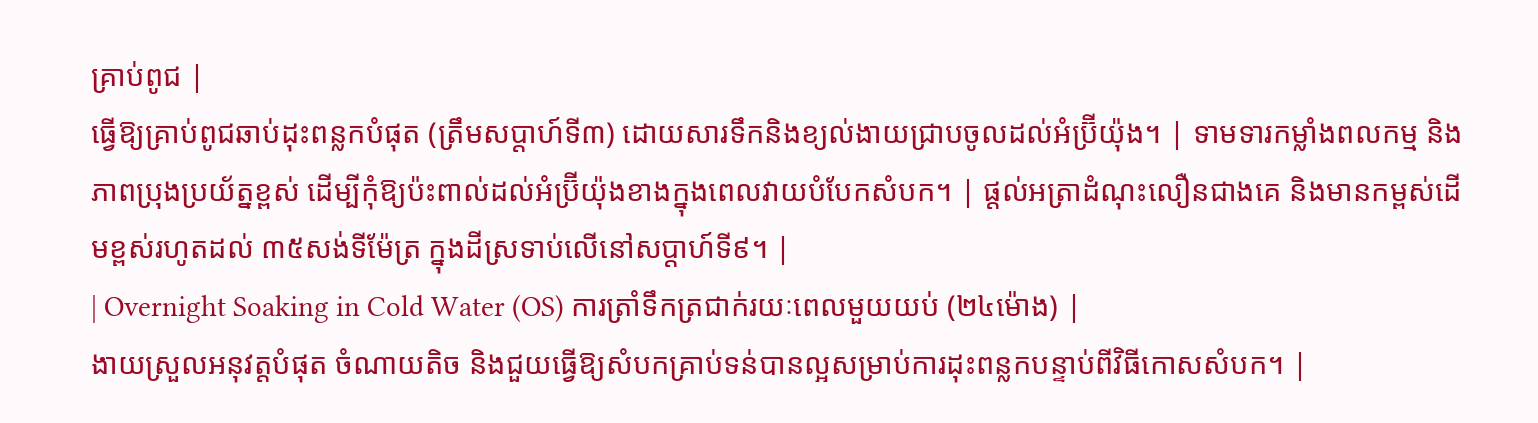គ្រាប់ពូជ |
ធ្វើឱ្យគ្រាប់ពូជឆាប់ដុះពន្លកបំផុត (ត្រឹមសប្តាហ៍ទី៣) ដោយសារទឹកនិងខ្យល់ងាយជ្រាបចូលដល់អំប្រ៊ីយ៉ុង។ | ទាមទារកម្លាំងពលកម្ម និងភាពប្រុងប្រយ័ត្នខ្ពស់ ដើម្បីកុំឱ្យប៉ះពាល់ដល់អំប្រ៊ីយ៉ុងខាងក្នុងពេលវាយបំបែកសំបក។ | ផ្តល់អត្រាដំណុះលឿនជាងគេ និងមានកម្ពស់ដើមខ្ពស់រហូតដល់ ៣៥សង់ទីម៉ែត្រ ក្នុងដីស្រទាប់លើនៅសប្តាហ៍ទី៩។ |
| Overnight Soaking in Cold Water (OS) ការត្រាំទឹកត្រជាក់រយៈពេលមួយយប់ (២៤ម៉ោង) |
ងាយស្រួលអនុវត្តបំផុត ចំណាយតិច និងជួយធ្វើឱ្យសំបកគ្រាប់ទន់បានល្អសម្រាប់ការដុះពន្លកបន្ទាប់ពីវិធីកោសសំបក។ |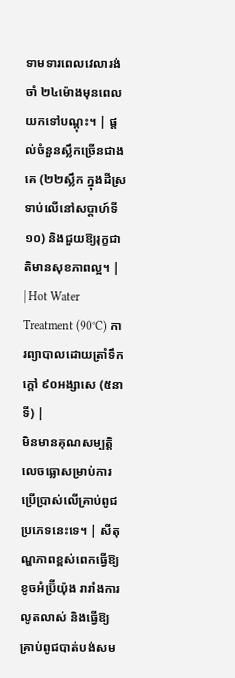ទាមទារពេលវេលារង់ចាំ ២៤ម៉ោងមុនពេលយកទៅបណ្តុះ។ | ផ្តល់ចំនួនស្លឹកច្រើនជាងគេ (២២ស្លឹក ក្នុងដីស្រទាប់លើនៅសប្តាហ៍ទី១០) និងជួយឱ្យរុក្ខជាតិមានសុខភាពល្អ។ |
| Hot Water Treatment (90°C) ការព្យាបាលដោយត្រាំទឹកក្តៅ ៩០អង្សាសេ (៥នាទី) |
មិនមានគុណសម្បត្តិលេចធ្លោសម្រាប់ការប្រើប្រាស់លើគ្រាប់ពូជប្រភេទនេះទេ។ | សីតុណ្ហភាពខ្ពស់ពេកធ្វើឱ្យខូចអំប្រ៊ីយ៉ុង រារាំងការលូតលាស់ និងធ្វើឱ្យគ្រាប់ពូជបាត់បង់សម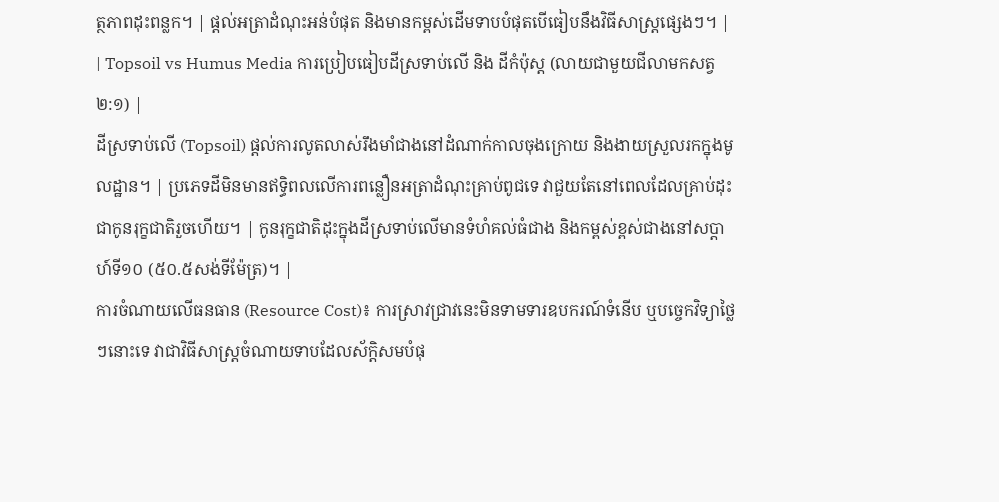ត្ថភាពដុះពន្លក។ | ផ្តល់អត្រាដំណុះអន់បំផុត និងមានកម្ពស់ដើមទាបបំផុតបើធៀបនឹងវិធីសាស្ត្រផ្សេងៗ។ |
| Topsoil vs Humus Media ការប្រៀបធៀបដីស្រទាប់លើ និង ដីកំប៉ុស្ត (លាយជាមួយជីលាមកសត្វ ២:១) |
ដីស្រទាប់លើ (Topsoil) ផ្តល់ការលូតលាស់រឹងមាំជាងនៅដំណាក់កាលចុងក្រោយ និងងាយស្រួលរកក្នុងមូលដ្ឋាន។ | ប្រភេទដីមិនមានឥទ្ធិពលលើការពន្លឿនអត្រាដំណុះគ្រាប់ពូជទេ វាជួយតែនៅពេលដែលគ្រាប់ដុះជាកូនរុក្ខជាតិរួចហើយ។ | កូនរុក្ខជាតិដុះក្នុងដីស្រទាប់លើមានទំហំគល់ធំជាង និងកម្ពស់ខ្ពស់ជាងនៅសប្តាហ៍ទី១០ (៥០.៥សង់ទីម៉ែត្រ)។ |
ការចំណាយលើធនធាន (Resource Cost)៖ ការស្រាវជ្រាវនេះមិនទាមទារឧបករណ៍ទំនើប ឬបច្ចេកវិទ្យាថ្លៃៗនោះទេ វាជាវិធីសាស្ត្រចំណាយទាបដែលស័ក្តិសមបំផុ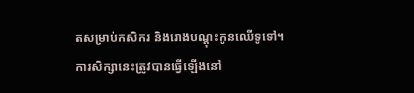តសម្រាប់កសិករ និងរោងបណ្តុះកូនឈើទូទៅ។
ការសិក្សានេះត្រូវបានធ្វើឡើងនៅ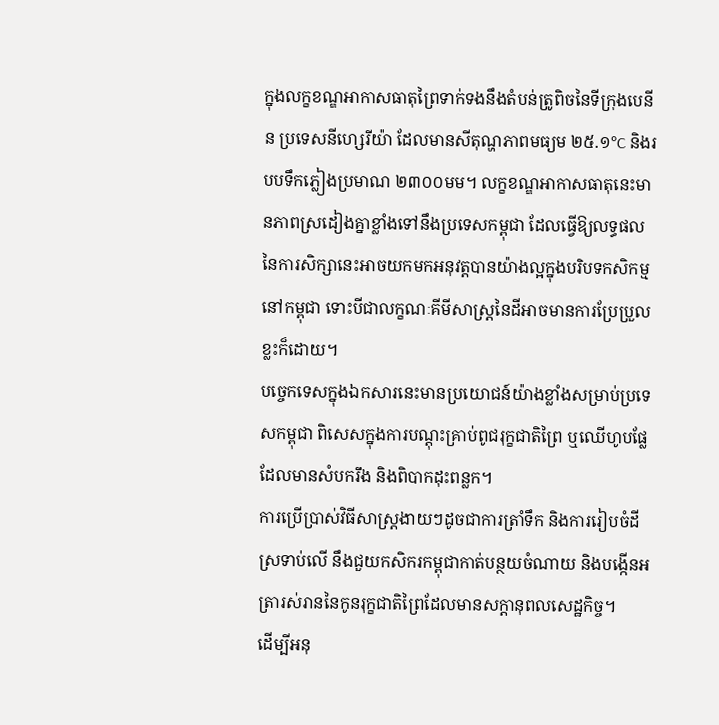ក្នុងលក្ខខណ្ឌអាកាសធាតុព្រៃទាក់ទងនឹងតំបន់ត្រូពិចនៃទីក្រុងបេនីន ប្រទេសនីហ្សេរីយ៉ា ដែលមានសីតុណ្ហភាពមធ្យម ២៥.១°C និងរបបទឹកភ្លៀងប្រមាណ ២៣០០មម។ លក្ខខណ្ឌអាកាសធាតុនេះមានភាពស្រដៀងគ្នាខ្លាំងទៅនឹងប្រទេសកម្ពុជា ដែលធ្វើឱ្យលទ្ធផលនៃការសិក្សានេះអាចយកមកអនុវត្តបានយ៉ាងល្អក្នុងបរិបទកសិកម្មនៅកម្ពុជា ទោះបីជាលក្ខណៈគីមីសាស្ត្រនៃដីអាចមានការប្រែប្រួលខ្លះក៏ដោយ។
បច្ចេកទេសក្នុងឯកសារនេះមានប្រយោជន៍យ៉ាងខ្លាំងសម្រាប់ប្រទេសកម្ពុជា ពិសេសក្នុងការបណ្តុះគ្រាប់ពូជរុក្ខជាតិព្រៃ ឬឈើហូបផ្លែដែលមានសំបករឹង និងពិបាកដុះពន្លក។
ការប្រើប្រាស់វិធីសាស្ត្រងាយៗដូចជាការត្រាំទឹក និងការរៀបចំដីស្រទាប់លើ នឹងជួយកសិករកម្ពុជាកាត់បន្ថយចំណាយ និងបង្កើនអត្រារស់រាននៃកូនរុក្ខជាតិព្រៃដែលមានសក្តានុពលសេដ្ឋកិច្ច។
ដើម្បីអនុ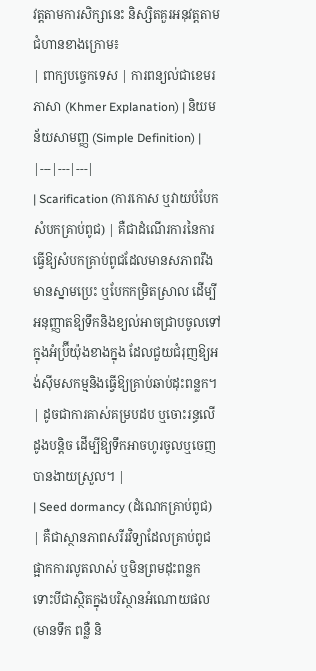វត្តតាមការសិក្សានេះ និស្សិតគួរអនុវត្តតាមជំហានខាងក្រោម៖
| ពាក្យបច្ចេកទេស | ការពន្យល់ជាខេមរភាសា (Khmer Explanation) | និយមន័យសាមញ្ញ (Simple Definition) |
|---|---|---|
| Scarification (ការកោស ឬវាយបំបែកសំបកគ្រាប់ពូជ) | គឺជាដំណើរការនៃការធ្វើឱ្យសំបកគ្រាប់ពូជដែលមានសភាពរឹង មានស្នាមប្រេះ ឬបែកកម្រិតស្រាល ដើម្បីអនុញ្ញាតឱ្យទឹកនិងខ្យល់អាចជ្រាបចូលទៅក្នុងអំប្រ៊ីយ៉ុងខាងក្នុង ដែលជួយជំរុញឱ្យអង់ស៊ីមសកម្មនិងធ្វើឱ្យគ្រាប់ឆាប់ដុះពន្លក។ | ដូចជាការគាស់គម្របដប ឬចោះរន្ធលើដូងបន្តិច ដើម្បីឱ្យទឹកអាចហូរចូលឬចេញបានងាយស្រួល។ |
| Seed dormancy (ដំណេកគ្រាប់ពូជ) | គឺជាស្ថានភាពសរីរវិទ្យាដែលគ្រាប់ពូជផ្អាកការលូតលាស់ ឬមិនព្រមដុះពន្លក ទោះបីជាស្ថិតក្នុងបរិស្ថានអំណោយផល (មានទឹក ពន្លឺ និ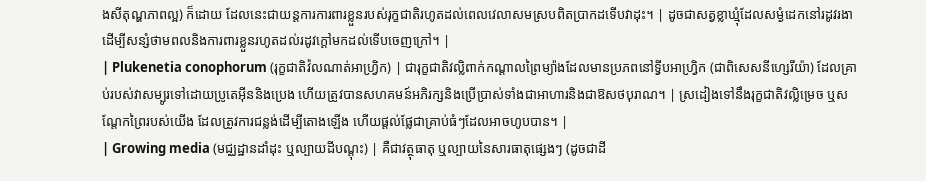ងសីតុណ្ហភាពល្អ) ក៏ដោយ ដែលនេះជាយន្តការការពារខ្លួនរបស់រុក្ខជាតិរហូតដល់ពេលវេលាសមស្របពិតប្រាកដទើបវាដុះ។ | ដូចជាសត្វខ្លាឃ្មុំដែលសម្ងំដេកនៅរដូវរងា ដើម្បីសន្សំថាមពលនិងការពារខ្លួនរហូតដល់រដូវក្តៅមកដល់ទើបចេញក្រៅ។ |
| Plukenetia conophorum (រុក្ខជាតិវ៉លណាត់អាហ្វ្រិក) | ជារុក្ខជាតិវល្លិពាក់កណ្តាលព្រៃម្យ៉ាងដែលមានប្រភពនៅទ្វីបអាហ្វ្រិក (ជាពិសេសនីហ្សេរីយ៉ា) ដែលគ្រាប់របស់វាសម្បូរទៅដោយប្រូតេអ៊ីននិងប្រេង ហើយត្រូវបានសហគមន៍អភិរក្សនិងប្រើប្រាស់ទាំងជាអាហារនិងជាឱសថបុរាណ។ | ស្រដៀងទៅនឹងរុក្ខជាតិវល្លិម្រេច ឬសណ្តែកព្រៃរបស់យើង ដែលត្រូវការជន្លង់ដើម្បីតោងឡើង ហើយផ្តល់ផ្លែជាគ្រាប់ធំៗដែលអាចហូបបាន។ |
| Growing media (មជ្ឈដ្ឋានដាំដុះ ឬល្បាយដីបណ្តុះ) | គឺជាវត្ថុធាតុ ឬល្បាយនៃសារធាតុផ្សេងៗ (ដូចជាដី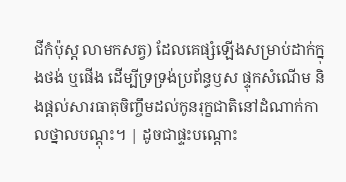ជីកំប៉ុស្ត លាមកសត្វ) ដែលគេផ្សំឡើងសម្រាប់ដាក់ក្នុងថង់ ឬផើង ដើម្បីទ្រទ្រង់ប្រព័ន្ធឫស ផ្ទុកសំណើម និងផ្តល់សារធាតុចិញ្ចឹមដល់កូនរុក្ខជាតិនៅដំណាក់កាលថ្នាលបណ្តុះ។ | ដូចជាផ្ទះបណ្តោះ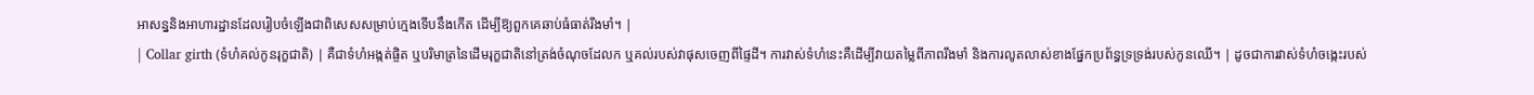អាសន្ននិងអាហារដ្ឋានដែលរៀបចំឡើងជាពិសេសសម្រាប់ក្មេងទើបនឹងកើត ដើម្បីឱ្យពួកគេឆាប់ធំធាត់រឹងមាំ។ |
| Collar girth (ទំហំគល់កូនរុក្ខជាតិ) | គឺជាទំហំអង្កត់ផ្ចិត ឬបរិមាត្រនៃដើមរុក្ខជាតិនៅត្រង់ចំណុចដែលក ឬគល់របស់វាផុសចេញពីផ្ទៃដី។ ការវាស់ទំហំនេះគឺដើម្បីវាយតម្លៃពីភាពរឹងមាំ និងការលូតលាស់ខាងផ្នែកប្រព័ន្ធទ្រទ្រង់របស់កូនឈើ។ | ដូចជាការវាស់ទំហំចង្កេះរបស់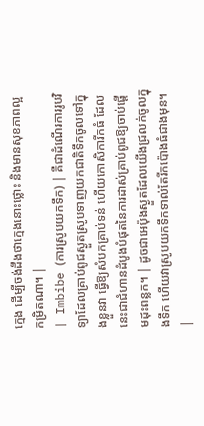ក្មេង ដើម្បីចង់ដឹងថាក្មេងនោះថ្លោះ និងមានសុខភាពល្អកម្រិតណា។ |
| Imbibe (ការស្រូបយកទឹក) | គឺជាដំណើរការរូបវិទ្យាដែលគ្រាប់ពូជស្ងួតស្រូបទាញយកជាតិទឹកចូលទៅក្នុងខ្លួនវា ធ្វើឱ្យសំបកគ្រាប់ទន់ ហើយកោសិការីកធំ ដែលនេះជាជំហានដំបូងបំផុតនៃការដាស់គ្រាប់ពូជឱ្យចាប់ផ្តើមដុះពន្លក។ | ដូចជាអេប៉ុងស្ងួតដែលយើងជ្រលក់ចូលក្នុងទឹក ហើយវាស្រូបយកទឹកទាល់តែរីកប៉ោងធំជាងមុន។ |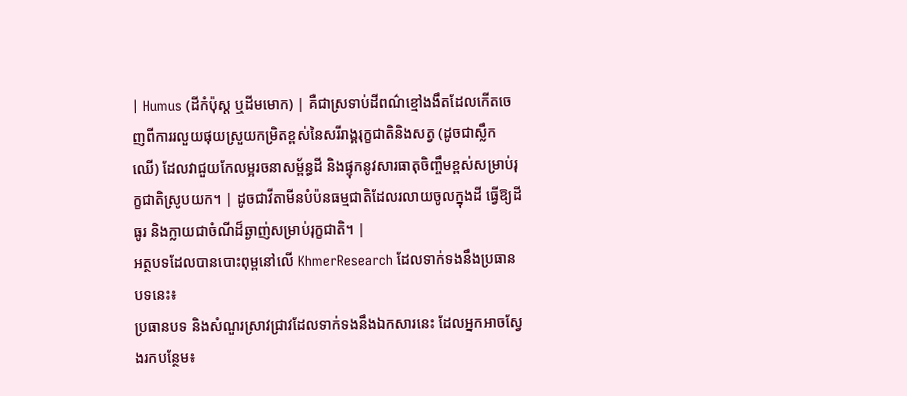| Humus (ដីកំប៉ុស្ត ឬដីមមោក) | គឺជាស្រទាប់ដីពណ៌ខ្មៅងងឹតដែលកើតចេញពីការរលួយផុយស្រួយកម្រិតខ្ពស់នៃសរីរាង្គរុក្ខជាតិនិងសត្វ (ដូចជាស្លឹកឈើ) ដែលវាជួយកែលម្អរចនាសម្ព័ន្ធដី និងផ្ទុកនូវសារធាតុចិញ្ចឹមខ្ពស់សម្រាប់រុក្ខជាតិស្រូបយក។ | ដូចជាវីតាមីនបំប៉នធម្មជាតិដែលរលាយចូលក្នុងដី ធ្វើឱ្យដីធូរ និងក្លាយជាចំណីដ៏ឆ្ងាញ់សម្រាប់រុក្ខជាតិ។ |
អត្ថបទដែលបានបោះពុម្ពនៅលើ KhmerResearch ដែលទាក់ទងនឹងប្រធានបទនេះ៖
ប្រធានបទ និងសំណួរស្រាវជ្រាវដែលទាក់ទងនឹងឯកសារនេះ ដែលអ្នកអាចស្វែងរកបន្ថែម៖